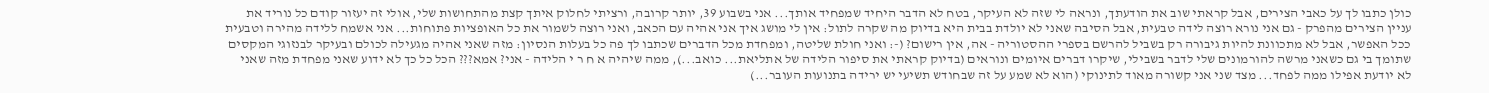כולן כתבו לך על כאבי הצירים, אבל קראתי שוב את הודעתך, ונראה לי שזה לא העיקר, בטח לא הדבר היחיד שמפחיד אותך... אני בשבוע 39, יותר קרובה, ורציתי לחלוק איתך קצת מהתחושות שלי, אולי זה יעזור קודם כל נוריד את עניין הצירים מהפרק - גם אני נורא רוצה לידה טבעית, אבל הסיבה שאני לא יולדת בבית היא בדיוק מה שקרה לתול: אין לי מושג איך אני אהיה עם הכאב, ואני רוצה לשמור את כל האופציות פתוחות... אני אשמח ללידה מהירה וטבעית ככל האפשר, אבל לא מתכוונת להיות גיבורה רק בשביל להרשם בספרי ההסטוריה - אה, אין רישום? (-: ואני חולת שליטה, ומפחדת מכל הדברים שכתבו לך פה כל בעלות הנסיון: מזה שאני אהיה מגעילה לכולם ובעיקר לבנזוגי המקסים שתומך בי גם כשאני מרשה להורמונים שלי לדבר בשבילי, שיקרו דברים איומים ונוראים (בדיוק קראתי את סיפור הלידה של אתליאת... כואב...), ממה שיהיה א ח ר י הלידה - אני? אמא??? הכל כל כך לא ידוע שאני מפחדת מזה שאני לא יודעת אפילו ממה לפחד... מצד שני אני קשורה מאוד לתינוקי (הוא לא שמע על זה שבחודש תשיעי יש ירידה בתנועות העובר...)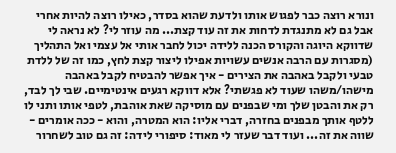ונורא רוצה כבר לפגוש אותו ולדעת שהוא בסדר, כאילו רוצה להיות אחרי אבל גם לא מתנגדת לדחות את זה עוד קצת... מה עוזר לי? לא נראה לי שדווקא היוגה והקורס הכנה ללידה יכול לחבר אותי אל עצמי ואל התהליך (מסגרות עם הרבה אנשים עשויות אפילו ליצור קצת לחץ, כמו זה של ללדת טבעי ולקבל באהבה את הצירים - איך אפשר להבטיח לקבל באהבה מישהו/משהו שעוד לא פגשתי? אלא דווקא רגעים אינטימיים. שבי לך לבד, רק את והבטן שלך ומי שבפנים עם מוסיקה שאת אוהבת, לטפי אותו ותני לו ללטף אותך מבפנים בחזרה, דברי אליו: הוא המטרה, והוא - ככה אומרים - שווה את זה... ועוד דבר שעזר לי מאוד: סיפורי לידה: זה גם טוב לשחרור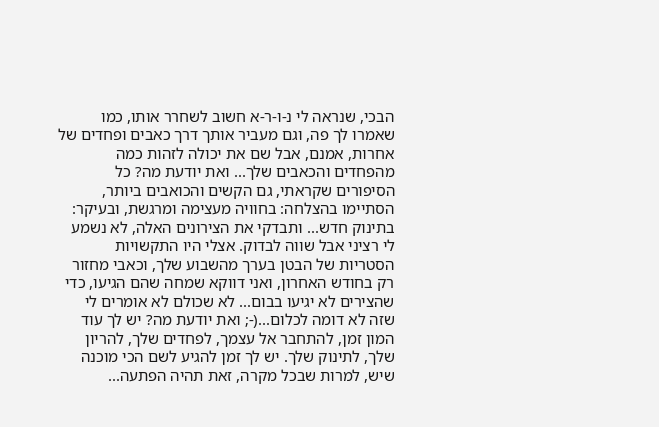הבכי, שנראה לי נ-ו-ר-א חשוב לשחרר אותו, כמו שאמרו לך פה, וגם מעביר אותך דרך כאבים ופחדים של אחרות, אמנם, אבל שם את יכולה לזהות כמה מהפחדים והכאבים שלך... ואת יודעת מה? כל הסיפורים שקראתי, גם הקשים והכואבים ביותר, הסתיימו בהצלחה: בחוויה מעצימה ומרגשת, ובעיקר: בתינוק חדש... ותבדקי את הצירונים האלה, לא נשמע לי רציני אבל שווה לבדוק. אצלי היו התקשויות הסטריות של הבטן בערך מהשבוע שלך, וכאבי מחזור רק בחודש האחרון, ואני דווקא שמחה שהם הגיעו, כדי שהצירים לא יגיעו בבום... לא שכולם לא אומרים לי שזה לא דומה לכלום...(-; ואת יודעת מה? יש לך עוד המון זמן, להתחבר אל עצמך, לפחדים שלך, להריון שלך, לתינוק שלך. יש לך זמן להגיע לשם הכי מוכנה שיש, למרות שבכל מקרה, זאת תהיה הפתעה...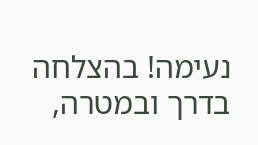נעימה! בהצלחה בדרך ובמטרה,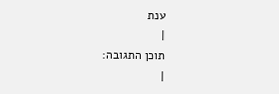ענת
|
תוכן התגובה:
|